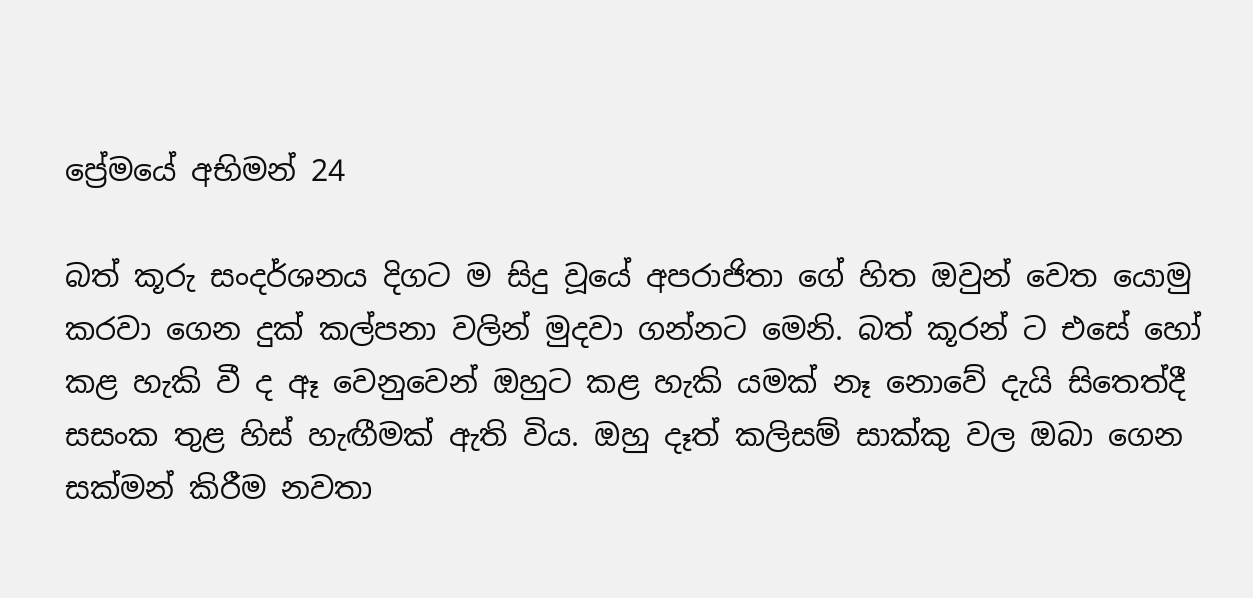ප්‍රේමයේ අභිමන් 24

බත් කූරු සංදර්ශනය දිගට ම සිදු වූයේ අපරාජිතා ගේ හිත ඔවුන් වෙත යොමු කරවා ගෙන දුක් කල්පනා වලින් මුදවා ගන්නට මෙනි. බත් කූරන් ට එසේ හෝ කළ හැකි වී ද ඈ වෙනුවෙන් ඔහුට කළ හැකි යමක් නෑ නොවේ දැයි සිතෙත්දී සසංක තුළ හිස් හැඟීමක් ඇති විය. ඔහු දෑත් කලිසම් සාක්කු වල ඔබා ගෙන සක්මන් කිරීම නවතා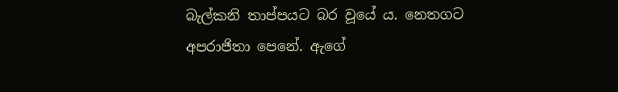බැල්කනි තාප්පයට බර වූයේ ය. නෙතගට අපරාජිතා පෙනේ. ඇගේ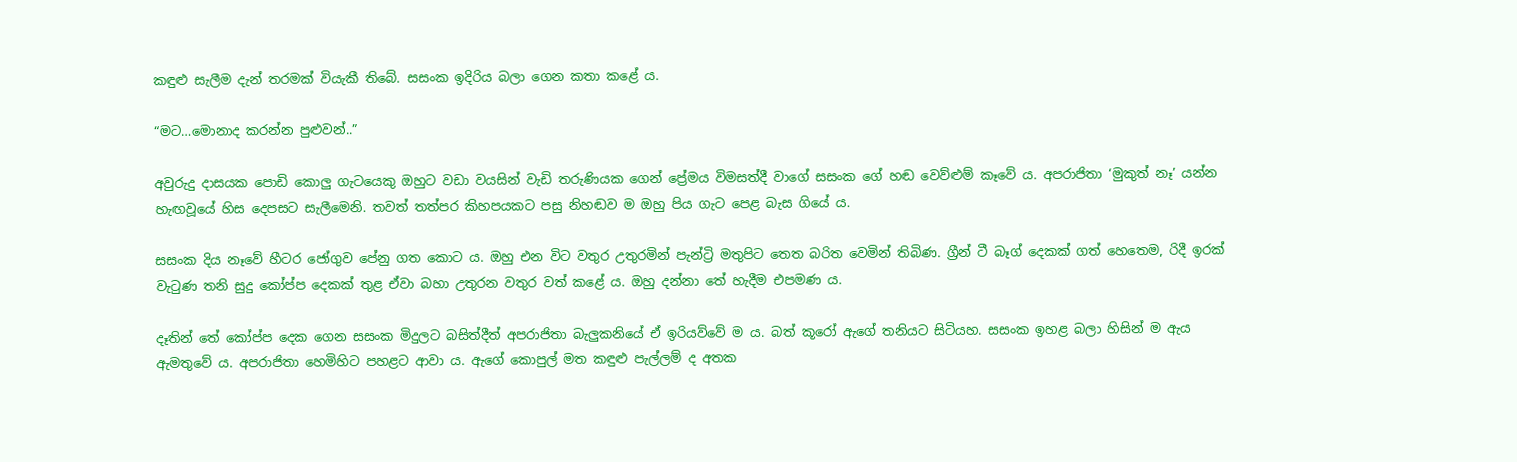කඳුළු සැලීම දැන් තරමක් වියැකී තිබේ. සසංක ඉදිරිය බලා ගෙන කතා කළේ ය.

“මට…මොනාද කරන්න පුළුවන්..”

අවුරුදු දාසයක පොඩි කොලු ගැටයෙකු ඔහුට වඩා වයසින් වැඩි තරුණියක ගෙන් ප්‍රේමය විමසත්දී වාගේ සසංක ගේ හඬ වෙව්ළුම් කෑවේ ය. අපරාජිතා ‘මුකුත් නෑ’ යන්න හැඟවූයේ හිස දෙපසට සැලීමෙනි. තවත් තත්පර කිහපයකට පසු නිහඬව ම ඔහු පිය ගැට පෙළ බැස ගියේ ය.

සසංක දිය නෑවේ හීටර ජෝගුව පේනු ගත කොට ය. ඔහු එන විට වතුර උතුරමින් පැන්ට්‍රි මතුපිට තෙත බරිත වෙමින් තිබිණ. ග්‍රීන් ටී බෑග් දෙකක් ගත් හෙතෙම, රිදී ඉරක් වැටුණ තනි සුදු කෝප්ප දෙකක් තුළ ඒවා බහා උතුරන වතුර වත් කළේ ය. ඔහු දන්නා තේ හැදීම එපමණ ය.

දෑතින් තේ කෝප්ප දෙක ගෙන සසංක මිදුලට බසිත්දීත් අපරාජිතා බැලුකනියේ ඒ ඉරියව්වේ ම ය. බත් කූරෝ ඇගේ තනියට සිටියහ. සසංක ඉහළ බලා හිසින් ම ඇය ඇමතුවේ ය. අපරාජිතා හෙමිහිට පහළට ආවා ය. ඇගේ කොපුල් මත කඳුළු පැල්ලම් ද අතක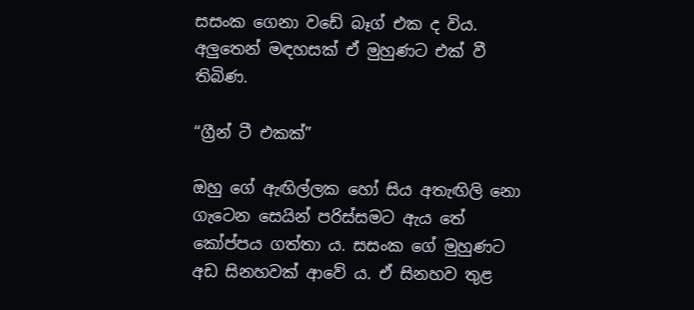සසංක ගෙනා වඩේ බෑග් එක ද විය. අලුතෙන් මඳහසක් ඒ මුහුණට එක් වී තිබිණ.

“ග්‍රීන් ටී එකක්”

ඔහු ගේ ඇඟිල්ලක හෝ සිය අතැඟිලි නො ගැටෙන සෙයින් පරිස්සමට ඇය තේ කෝප්පය ගත්තා ය. සසංක ගේ මුහුණට අඩ සිනහවක් ආවේ ය. ඒ සිනහව තුළ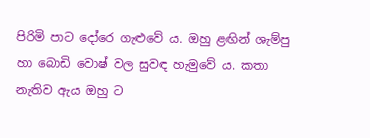පිරිමි පාට දෝරෙ ගැළුවේ ය. ඔහු ළඟින් ශැම්පු හා බොඩි වොෂ් වල සුවඳ හැමුවේ ය. කතා නැතිව ඇය ඔහු ට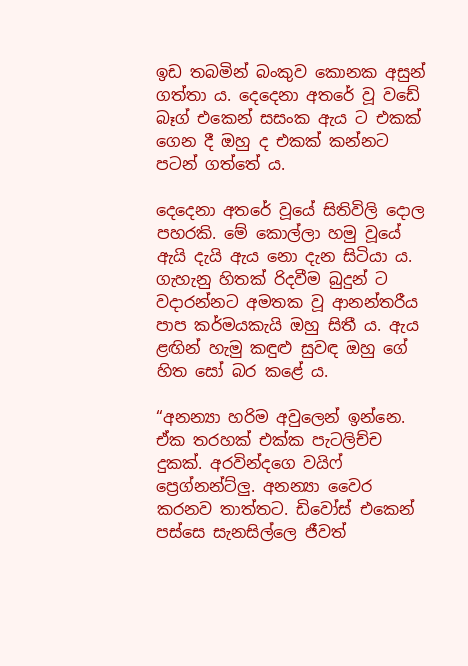ඉඩ තබමින් බංකුව කොනක අසුන් ගත්තා ය. දෙදෙනා අතරේ වූ වඩේ බෑග් එකෙන් සසංක ඇය ට එකක් ගෙන දී ඔහු ද එකක් කන්නට පටන් ගත්තේ ය.

දෙදෙනා අතරේ වූයේ සිතිවිලි දොල පහරකි. මේ කොල්ලා හමු වූයේ ඇයි දැයි ඇය නො දැන සිටියා ය. ගැහැනු හිතක් රිදවීම බුදුන් ට වදාරන්නට අමතක වූ ආනන්තරීය පාප කර්මයකැයි ඔහු සිතී ය. ඇය ළඟින් හැමු කඳුළු සුවඳ ඔහු ගේ හිත සෝ බර කළේ ය.

“අනන්‍යා හරිම අවුලෙන් ඉන්නෙ. ඒක තරහක් එක්ක පැටලිච්ච දුකක්. අරවින්දගෙ වයිෆ් ප්‍රෙග්නන්ට්ලු. අනන්‍යා වෛර කරනව තාත්තට. ඩිවෝස් එකෙන් පස්සෙ සැනසිල්ලෙ ජීවත්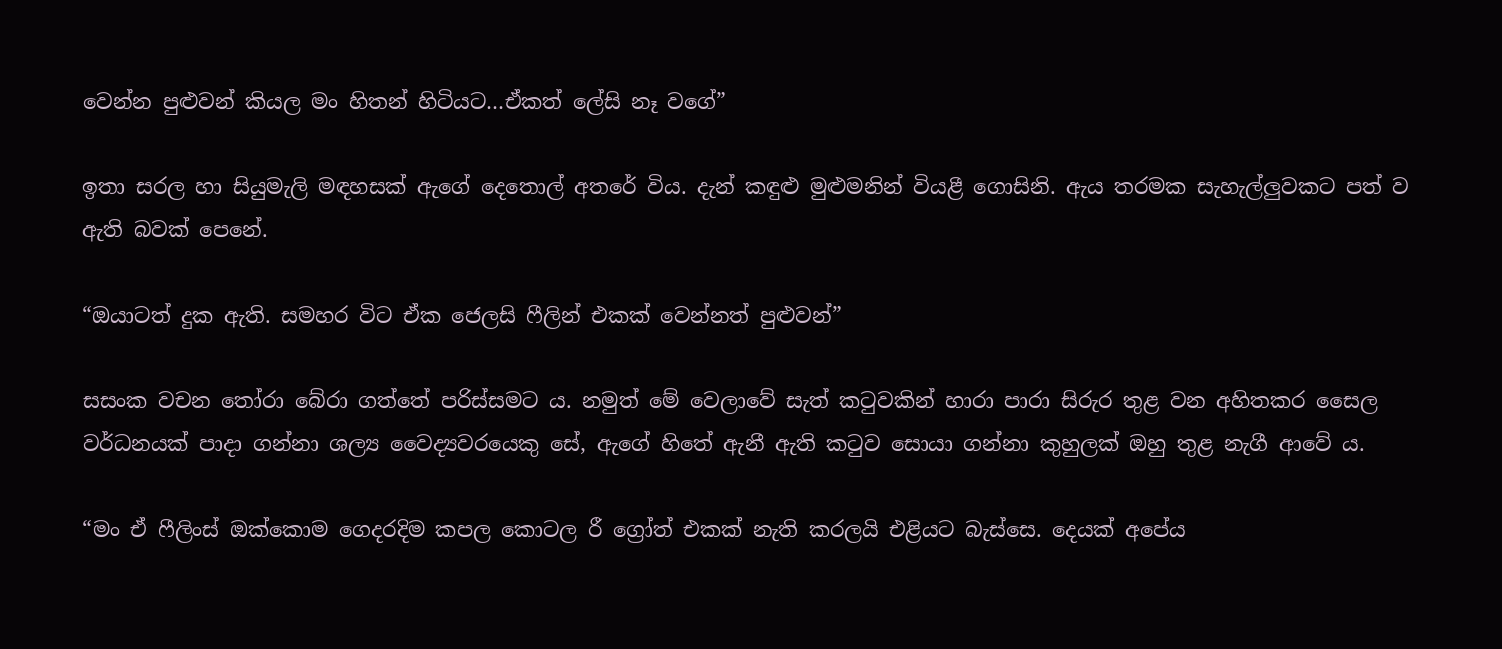වෙන්න පුළුවන් කියල මං හිතන් හිටියට…ඒකත් ලේසි නෑ වගේ”

ඉතා සරල හා සියුමැලි මඳහසක් ඇගේ දෙතොල් අතරේ විය. දැන් කඳුළු මුළුමනින් වියළී ගොසිනි. ඇය තරමක සැහැල්ලුවකට පත් ව ඇති බවක් පෙනේ.

“ඔයාටත් දුක ඇති. සමහර විට ඒක ජෙලසි ෆීලින් එකක් වෙන්නත් පුළුවන්”

සසංක වචන තෝරා බේරා ගත්තේ පරිස්සමට ය. නමුත් මේ වෙලාවේ සැත් කටුවකින් හාරා පාරා සිරුර තුළ වන අහිතකර සෛල වර්ධනයක් පාදා ගන්නා ශල්‍ය වෛද්‍යවරයෙකු සේ, ඇගේ හිතේ ඇනී ඇති කටුව සොයා ගන්නා කුහුලක් ඔහු තුළ නැගී ආවේ ය.

“මං ඒ ෆීලිංස් ඔක්කොම ගෙදරදිම කපල කොටල රී ග්‍රෝත් එකක් නැති කරලයි එළියට බැස්සෙ. දෙයක් අපේය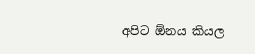අපිට ඕනය කියල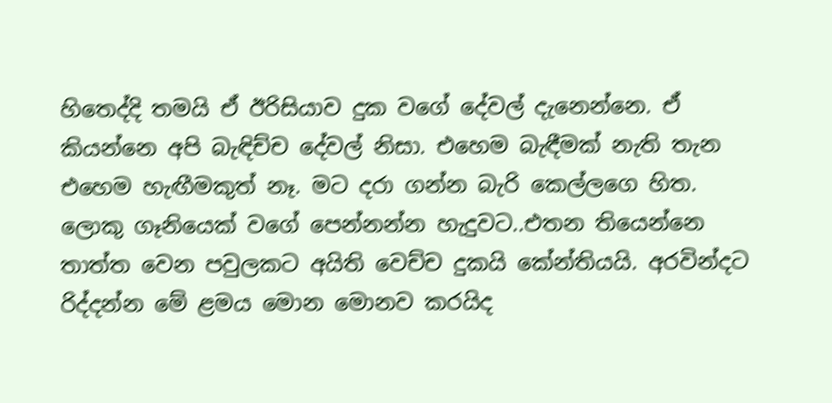හිතෙද්දි තමයි ඒ ඊරිසියාව දුක වගේ දේවල් දැනෙන්නෙ. ඒ කියන්නෙ අපි බැඳිච්ච දේවල් නිසා. එහෙම බැඳීමක් නැති තැන එහෙම හැඟීමකුත් නෑ. මට දරා ගන්න බැරි කෙල්ලගෙ හිත. ලොකු ගෑනියෙක් වගේ පෙන්නන්න හැදුවට..එතන තියෙන්නෙ තාත්ත වෙන පවුලකට අයිති වෙච්ච දුකයි කේන්තියයි. අරවින්දට රිද්දන්න මේ ළමය මොන මොනව කරයිද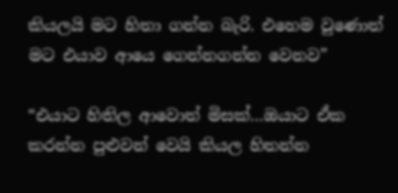කියලයි මට හිතා ගන්න බැරි. එහෙම වුණොත් මට එයාව ආයෙ ගෙන්නගන්න වෙනව”

“එයාට හිතිල ආවොත් මිසක්…ඔයාට ඒක කරන්න පුළුවන් වෙයි කියල හිතන්න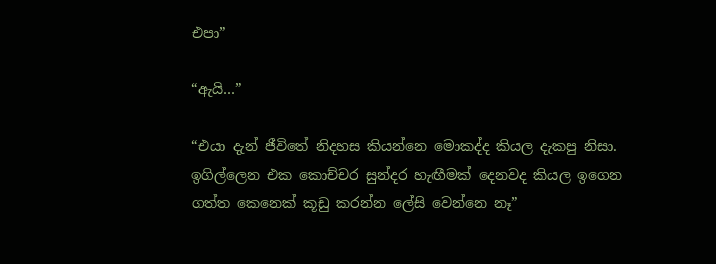එපා”

“ඇයි…”

“එයා දැන් ජීවිතේ නිදහස කියන්නෙ මොකද්ද කියල දැකපු නිසා. ඉගිල්ලෙන එක කොච්චර සුන්දර හැඟීමක් දෙනවද කියල ඉගෙන ගත්ත කෙනෙක් කූඩු කරන්න ලේසි වෙන්නෙ නෑ”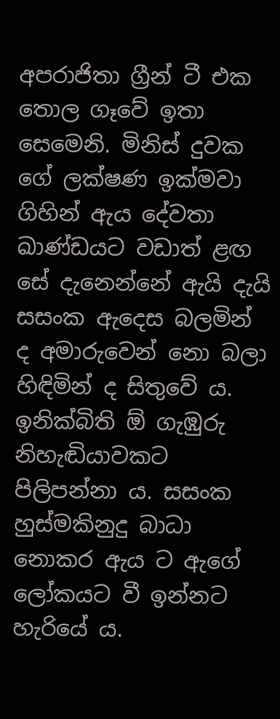අපරාජිතා ග්‍රීන් ටී එක තොල ගෑවේ ඉතා සෙමෙනි. මිනිස් දුවක ගේ ලක්ෂණ ඉක්මවා ගිහින් ඇය දේවතා ඛාණ්ඩයට වඩාත් ළඟ සේ දැනෙන්නේ ඇයි දැයි සසංක ඇදෙස බලමින් ද අමාරුවෙන් නො බලා හිඳිමින් ද සිතුවේ ය. ඉනික්බිති ඕ ගැඹුරු නිහැඬියාවකට පිලිපන්නා ය. සසංක හුස්මකිනුදු බාධා නොකර ඇය ට ඇගේ ලෝකයට වී ඉන්නට හැරියේ ය.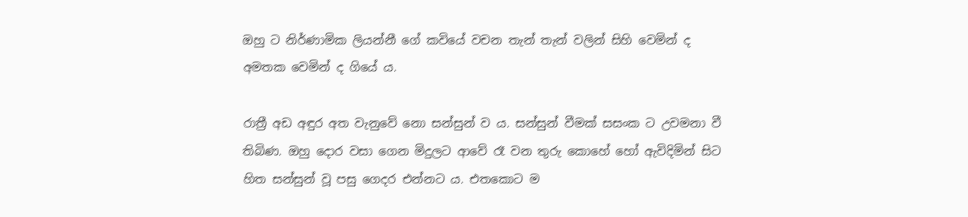ඔහු ට නිර්ණාමික ලියන්නී ගේ කවියේ වචන තැන් තැන් වලින් සිහි වෙමින් ද අමතක වෙමින් ද ගියේ ය.

රාත්‍රී අඩ අඳුර අත වැනුවේ නො සන්සුන් ව ය. සන්සුන් වීමක් සසංක ට උවමනා වී තිබිණ. ඔහු දොර වසා ගෙන මිදුලට ආවේ රෑ වන තුරු කොහේ හෝ ඇවිදිමින් සිට හිත සන්සුන් වූ පසු ගෙදර එන්නට ය. එතකොට ම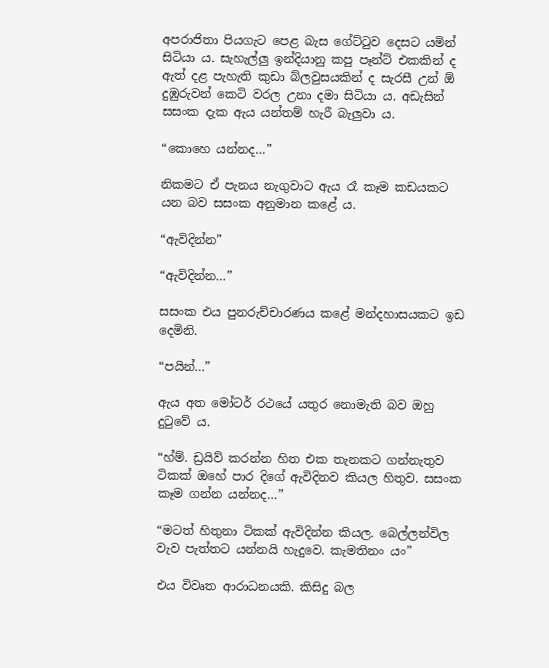අපරාජිතා පියගැට පෙළ බැස ගේට්ටුව දෙසට යමින් සිටියා ය. සැහැල්ලු ඉන්දියානු කපු පෑන්ට් එකකින් ද ඇත් දළ පැහැති කුඩා බ්ලවුසයකින් ද සැරසී උන් ඕ දුඹුරුවන් කෙටි වරල උනා දමා සිටියා ය. අඩැසින් සසංක දැක ඇය යන්තම් හැරී බැලුවා ය.

“කොහෙ යන්නද…”

නිකමට ඒ පැනය නැගුවාට ඇය රෑ කෑම කඩයකට යන බව සසංක අනුමාන කළේ ය.

“ඇවිදින්න”

“ඇවිදින්න…”

සසංක එය පුනරුච්චාරණය කළේ මන්දහාසයකට ඉඩ දෙමිනි.

“පයින්…”

ඇය අත මෝටර් රථයේ යතුර නොමැති බව ඔහු දුටුවේ ය.

“හ්ම්. ඩ්‍රයිව් කරන්න හිත එක තැනකට ගන්නැතුව ටිකක් ඔහේ පාර දිගේ ඇවිදිනව කියල හිතුව. සසංක කෑම ගන්න යන්නද…”

“මටත් හිතුනා ටිකක් ඇවිදින්න කියල. බෙල්ලන්විල වැව පැත්තට යන්නයි හැදුවෙ. කැමතිනං යං”

එය විවෘත ආරාධනයකි. කිසිදු බල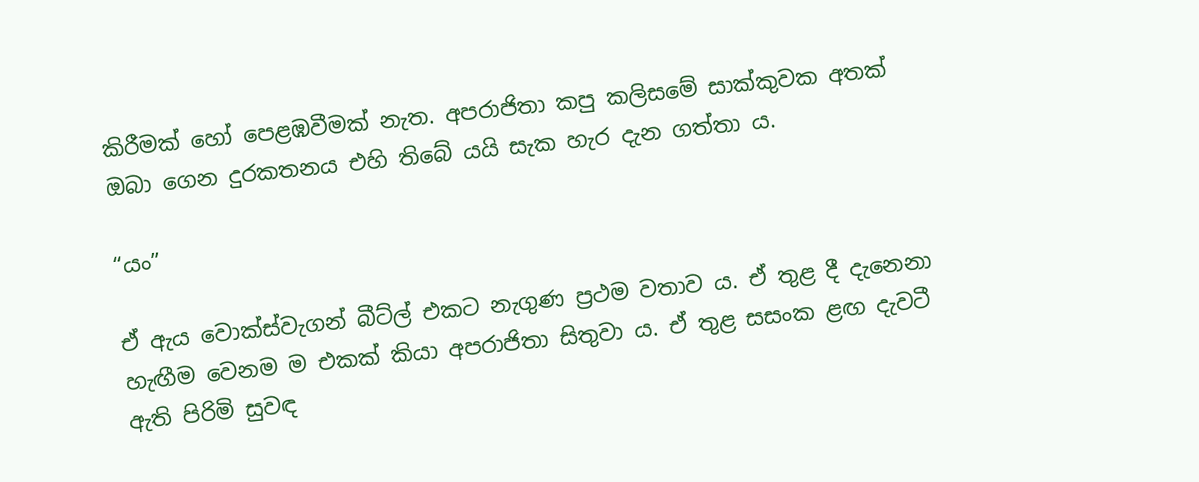කිරීමක් හෝ පෙළඹවීමක් නැත. අපරාජිතා කපු කලිසමේ සාක්කුවක අතක් ඔබා ගෙන දුරකතනය එහි තිබේ යයි සැක හැර දැන ගත්තා ය.

“යං”

ඒ ඇය වොක්ස්වැගන් බීට්ල් එකට නැගුණ ප්‍රථම වතාව ය. ඒ තුළ දී දැනෙනා හැඟීම වෙනම ම එකක් කියා අපරාජිතා සිතුවා ය. ඒ තුළ සසංක ළඟ දැවටී ඇති පිරිමි සුවඳ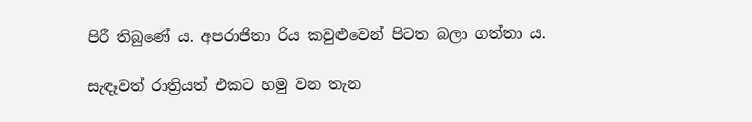පිරී තිබුණේ ය. අපරාජිතා රිය කවුළුවෙන් පිටත බලා ගත්තා ය.

සැඳෑවත් රාත්‍රියත් එකට හමු වන තැන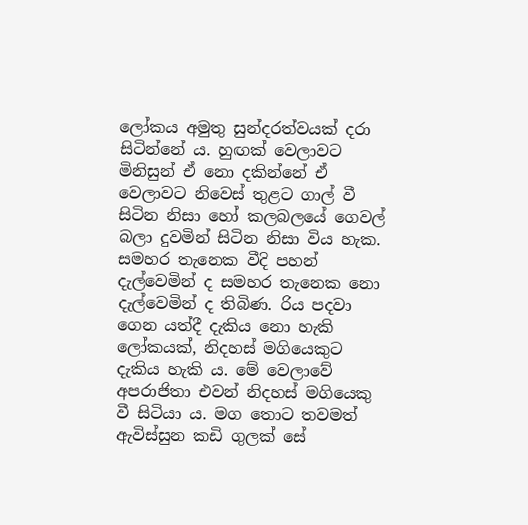ලෝකය අමුතු සුන්දරත්වයක් දරා සිටින්නේ ය. හුඟක් වෙලාවට මිනිසුන් ඒ නො දකින්නේ ඒ වෙලාවට නිවෙස් තුළට ගාල් වී සිටින නිසා හෝ කලබලයේ ගෙවල් බලා දුවමින් සිටින නිසා විය හැක. සමහර තැනෙක වීදි පහන් දැල්වෙමින් ද සමහර තැනෙක නො දැල්වෙමින් ද තිබිණ. රිය පදවා ගෙන යත්දී දැකිය නො හැකි ලෝකයක්, නිදහස් මගියෙකුට දැකිය හැකි ය. මේ වෙලාවේ අපරාජිතා එවන් නිදහස් මගියෙකු වී සිටියා ය. මග තොට තවමත් ඇවිස්සුන කඩි ගුලක් සේ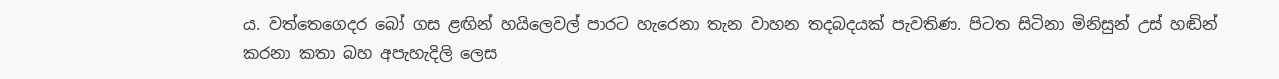ය. වත්තෙගෙදර බෝ ගස ළඟින් හයිලෙවල් පාරට හැරෙනා තැන වාහන තදබදයක් පැවතිණ. පිටත සිටිනා මිනිසුන් උස් හඬින් කරනා කතා බහ අපැහැදිලි ලෙස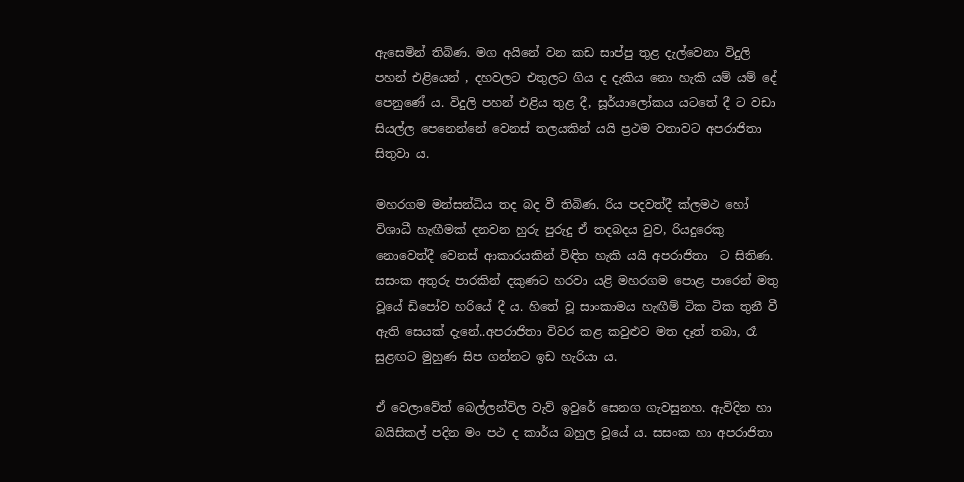ඇසෙමින් තිබිණ. මග අයිනේ වන කඩ සාප්පු තුළ දැල්වෙනා විදුලි පහන් එළියෙන් , දහවලට එතුලට ගිය ද දැකිය නො හැකි යම් යම් දේ පෙනුණේ ය. විදුලි පහන් එළිය තුළ දී, සූර්යාලෝකය යටතේ දී ට වඩා සියල්ල පෙනෙන්නේ වෙනස් තලයකින් යයි ප්‍රථම වතාවට අපරාජිතා සිතුවා ය.

මහරගම මන්සන්ධිය තද බද වී තිබිණ. රිය පදවත්දී ක්ලමථ හෝ විශාධී හැඟීමක් දනවන හුරු පුරුදු ඒ තදබදය වුව, රියදුරෙකු නොවෙත්දී වෙනස් ආකාරයකින් විඳිත හැකි යයි අපරාජිතා  ට සිතිණ. සසංක අතුරු පාරකින් දකුණට හරවා යළි මහරගම පොළ පාරෙන් මතු වූයේ ඩිපෝව හරියේ දී ය. හිතේ වූ සාංකාමය හැඟීම් ටික ටික තුනී වී ඇති සෙයක් දැනේ..අපරාජිතා විවර කළ කවුළුව මත දෑත් තබා, රෑ සුළඟට මුහුණ සිප ගන්නට ඉඩ හැරියා ය.

ඒ වෙලාවේත් බෙල්ලන්විල වැව් ඉවුරේ සෙනග ගැවසුනහ. ඇවිදින හා බයිසිකල් පදින මං පථ ද කාර්ය බහුල වූයේ ය. සසංක හා අපරාජිතා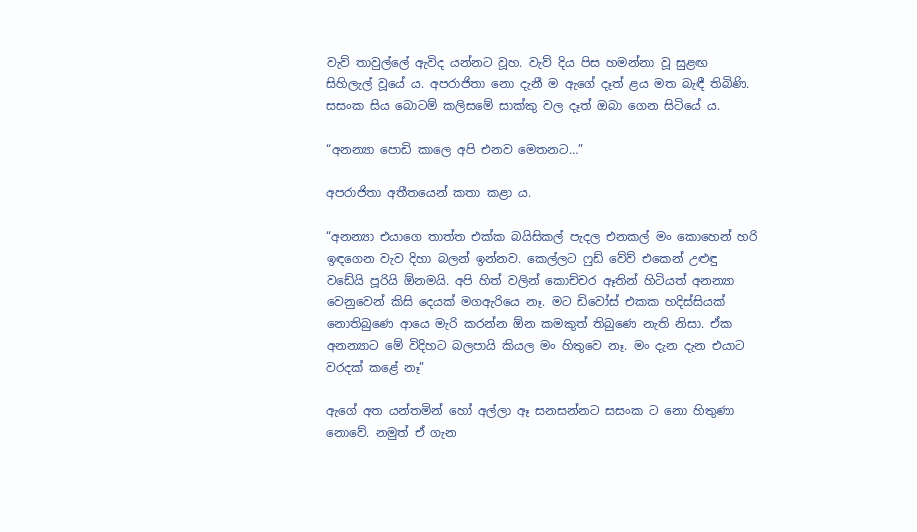වැව් තාවුල්ලේ ඇවිද යන්නට වූහ. වැව් දිය පිස හමන්නා වූ සුළඟ සිහිලැල් වූයේ ය. අපරාජිතා නො දැනී ම ඇගේ දෑත් ළය මත බැඳී තිබිණි. සසංක සිය බොටම් කලිසමේ සාක්කු වල දෑත් ඔබා ගෙන සිටියේ ය.

“අනන්‍යා පොඩි කාලෙ අපි එනව මෙතනට…”

අපරාජිතා අතීතයෙන් කතා කළා ය.

“අනන්‍යා එයාගෙ තාත්ත එක්ක බයිසිකල් පැදල එනකල් මං කොහෙන් හරි ඉඳගෙන වැව දිහා බලන් ඉන්නව. කෙල්ලට ෆුඩ් වේව් එකෙන් උළුඳු වඩේයි පූරියි ඕනමයි. අපි හිත් වලින් කොච්චර ඈතින් හිටියත් අනන්‍යා වෙනුවෙන් කිසි දෙයක් මගඇරියෙ නෑ. මට ඩිවෝස් එකක හදිස්සියක් නොතිබුණෙ ආයෙ මැරි කරන්න ඕන කමකුත් තිබුණෙ නැති නිසා. ඒක අනන්‍යාට මේ විදිහට බලපායි කියල මං හිතුවෙ නෑ. මං දැන දැන එයාට වරදක් කළේ නෑ”

ඇගේ අත යන්තමින් හෝ අල්ලා ඈ සනසන්නට සසංක ට නො හිතුණා නොවේ. නමුත් ඒ ගැන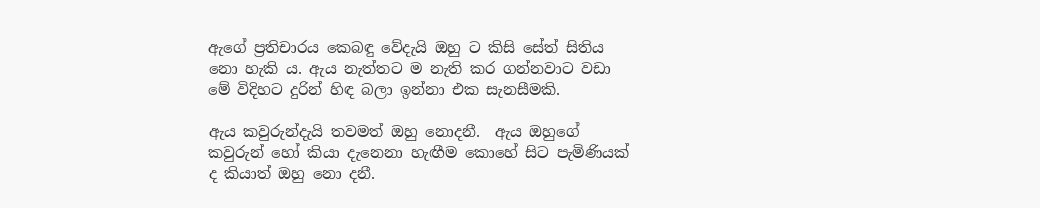ඇගේ ප්‍රතිචාරය කෙබඳු වේදැයි ඔහු ට කිසි සේත් සිතිය නො හැකි ය. ඇය නැත්තට ම නැති කර ගන්නවාට වඩා මේ විදිහට දුරින් හිඳ බලා ඉන්නා එක සැනසීමකි.

ඇය කවුරුන්දැයි තවමත් ඔහු නොදනී.  ඇය ඔහුගේ කවුරුන් හෝ කියා දැනෙනා හැඟීම කොහේ සිට පැමිණියක් ද කියාත් ඔහු නො දනී.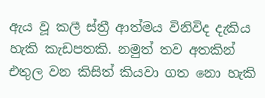ඇය වූ කලී ස්ත්‍රී ආත්මය විනිවිද දැකිය  හැකි කැඩපතකි. නමුත් තව අතකින් එතුල වන කිසිත් කියවා ගත නො හැකි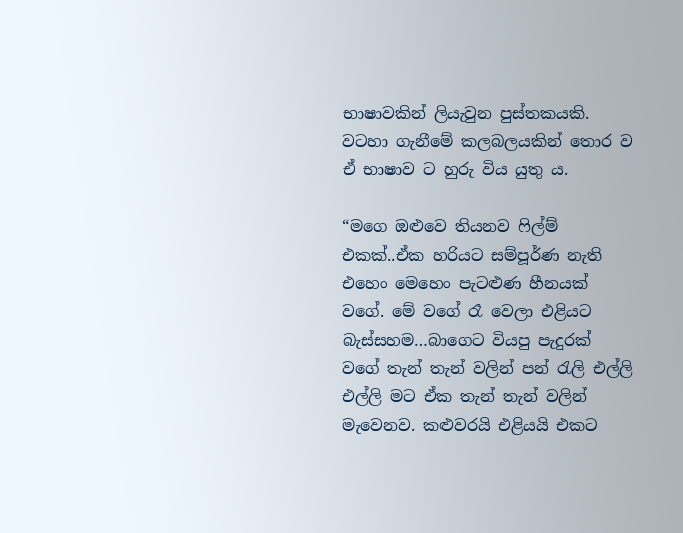භාෂාවකින් ලියැවුන පුස්තකයකි. වටහා ගැනීමේ කලබලයකින් තොර ව ඒ භාෂාව ට හුරු විය යුතු ය.

“මගෙ ඔළුවෙ තියනව ෆිල්ම් එකක්..ඒක හරියට සම්පූර්ණ නැති එහෙං මෙහෙං පැටළුණ හීනයක් වගේ. මේ වගේ රෑ වෙලා එළියට බැස්සහම…බාගෙට වියපු පැදුරක් වගේ තැන් තැන් වලින් පන් රැලි එල්ලි එල්ලි මට ඒක තැන් තැන් වලින් මැවෙනව. කළුවරයි එළියයි එකට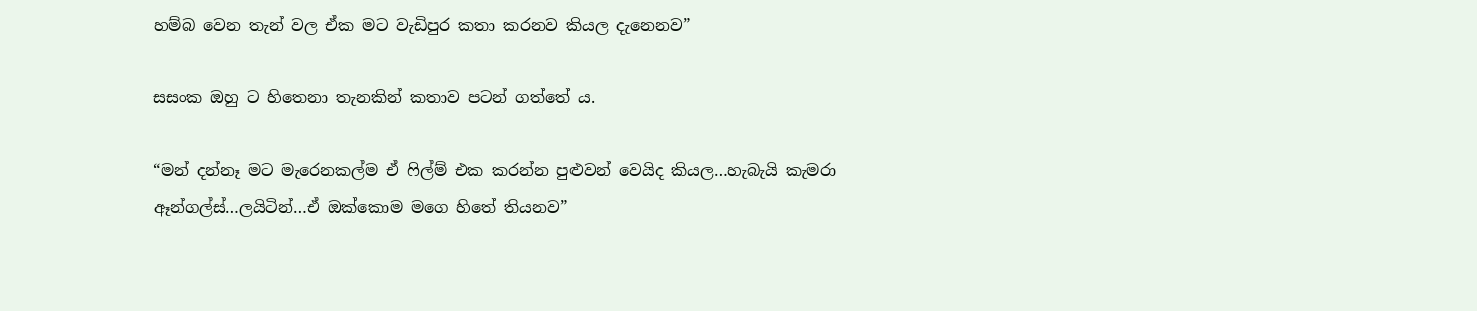හම්බ වෙන තැන් වල ඒක මට වැඩිපුර කතා කරනව කියල දැනෙනව”

සසංක ඔහු ට හිතෙනා තැනකින් කතාව පටන් ගත්තේ ය.

“මන් දන්නෑ මට මැරෙනකල්ම ඒ ෆිල්ම් එක කරන්න පුළුවන් වෙයිද කියල…හැබැයි කැමරා ඈන්ගල්ස්…ලයිටින්…ඒ ඔක්කොම මගෙ හිතේ තියනව”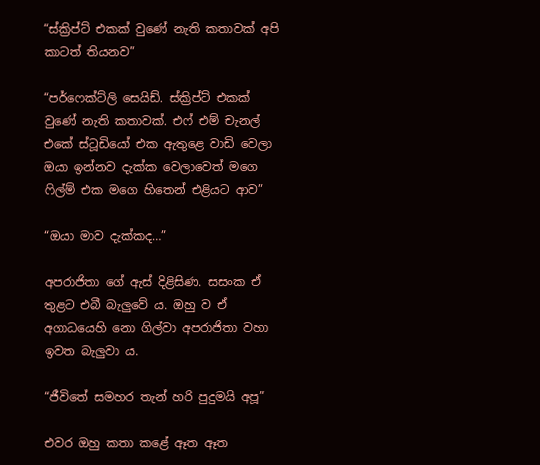“ස්ක්‍රිප්ට් එකක් වුණේ නැති කතාවක් අපි කාටත් තියනව”

“පර්ෆෙක්ට්ලි සෙයිඩ්. ස්ක්‍රිප්ට් එකක් වුණේ නැති කතාවක්. එෆ් එම් චැනල් එකේ ස්ටූඩියෝ එක ඇතුළෙ වාඩි වෙලා ඔයා ඉන්නව දැක්ක වෙලාවෙත් මගෙ ෆිල්ම් එක මගෙ හිතෙන් එළියට ආව”

“ඔයා මාව දැක්කද…”

අපරාජිතා ගේ ඇස් දිළිසිණ. සසංක ඒ තුළට එබී බැලුවේ ය. ඔහු ව ඒ අගාධයෙහි නො ගිල්වා අපරාජිතා වහා ඉවත බැලුවා ය.

“ජීවිතේ සමහර තැන් හරි පුදුමයි අපූ”

එවර ඔහු කතා කළේ ඈත ඈත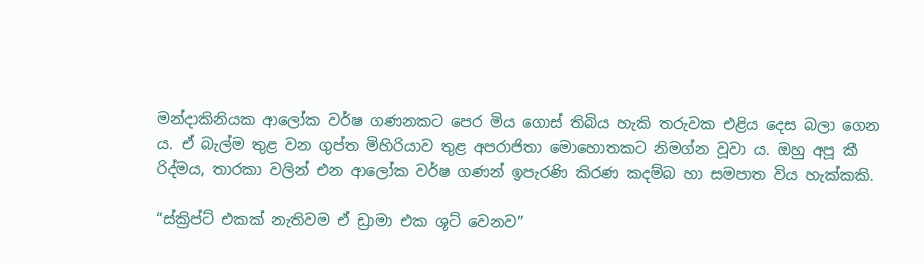මන්දාකිනියක ආලෝක වර්ෂ ගණනකට පෙර මිය ගොස් තිබිය හැකි තරුවක එළිය දෙස බලා ගෙන ය. ඒ බැල්ම තුළ වන ගුප්ත මිහිරියාව තුළ අපරාජිතා මොහොතකට නිමග්න වූවා ය. ඔහු අපූ කී රිද්මය, තාරකා වලින් එන ආලෝක වර්ෂ ගණන් ඉපැරණි කිරණ කදම්බ හා සමපාත විය හැක්කකි.

“ස්ක්‍රිප්ට් එකක් නැතිවම ඒ ඩ්‍රාමා එක ශූට් වෙනව”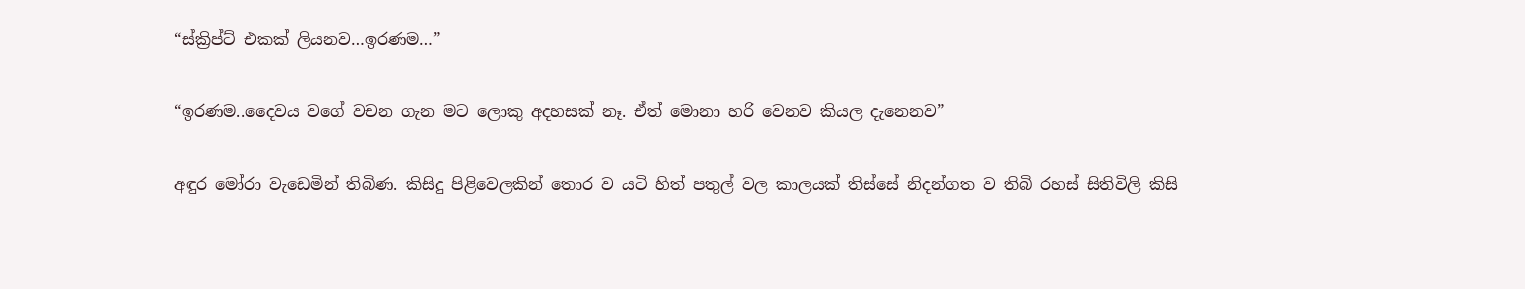“ස්ක්‍රිප්ට් එකක් ලියනව…ඉරණම…”

“ඉරණම..දෛවය වගේ වචන ගැන මට ලොකු අදහසක් නෑ. ඒත් මොනා හරි වෙනව කියල දැනෙනව”

අඳුර මෝරා වැඩෙමින් තිබිණ. කිසිදු පිළිවෙලකින් තොර ව යටි හිත් පතුල් වල කාලයක් තිස්සේ නිදන්ගත ව තිබි රහස් සිතිවිලි කිසි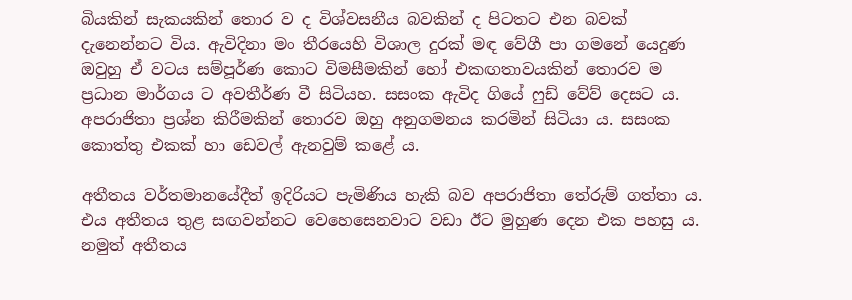බියකින් සැකයකින් තොර ව ද විශ්වසනීය බවකින් ද පිටතට එන බවක් දැනෙන්නට විය. ඇවිදිනා මං තීරයෙහි විශාල දුරක් මඳ වේගී පා ගමනේ යෙදුණ ඔවුහු ඒ වටය සම්පූර්ණ කොට විමසීමකින් හෝ එකඟතාවයකින් තොරව ම ප්‍රධාන මාර්ගය ට අවතීර්ණ වී සිටියහ. සසංක ඇවිද ගියේ ෆුඩ් වේව් දෙසට ය. අපරාජිතා ප්‍රශ්න කිරීමකින් තොරව ඔහු අනුගමනය කරමින් සිටියා ය. සසංක කොත්තු එකක් හා ඩෙවල් ඇනවුම් කළේ ය.

අතීතය වර්තමානයේදීත් ඉදිරියට පැමිණිය හැකි බව අපරාජිතා තේරුම් ගත්තා ය. එය අතීතය තුළ සඟවන්නට වෙහෙසෙනවාට වඩා ඊට මුහුණ දෙන එක පහසු ය. නමුත් අතීතය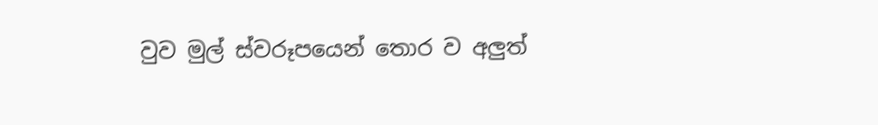වුව මුල් ස්වරූපයෙන් තොර ව අලුත්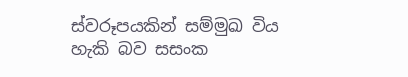ස්වරූපයකින් සම්මුඛ විය හැකි බව සසංක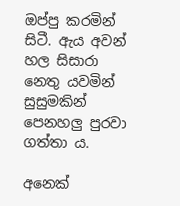ඔප්පු කරමින් සිටී. ඇය අවන් හල සිසාරා නෙතු යවමින් සුසුමකින් පෙනහලු පුරවා ගත්තා ය.

අනෙක්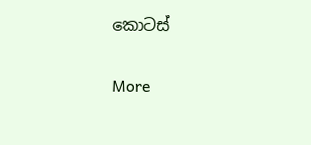කොටස්

More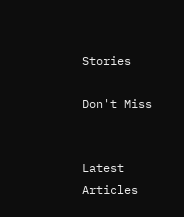Stories

Don't Miss


Latest Articles